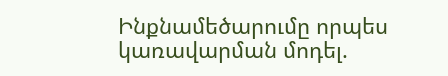Ինքնամեծարումը որպես կառավարման մոդել.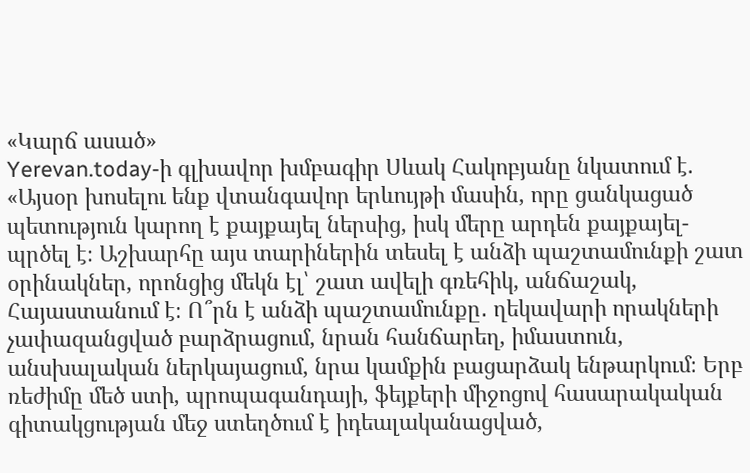«Կարճ ասած»
Yerevan.today-ի գլխավոր խմբագիր Սևակ Հակոբյանը նկատում է. «Այսօր խոսելու ենք վտանգավոր երևույթի մասին, որը ցանկացած պետություն կարող է քայքայել ներսից, իսկ մերը արդեն քայքայել-պրծել է։ Աշխարհը այս տարիներին տեսել է անձի պաշտամունքի շատ օրինակներ, որոնցից մեկն էլ՝ շատ ավելի գռեհիկ, անճաշակ, Հայաստանում է։ Ո՞րն է անձի պաշտամունքը․ ղեկավարի որակների չափազանցված բարձրացում, նրան հանճարեղ, իմաստուն, անսխալական ներկայացում, նրա կամքին բացարձակ ենթարկում։ Երբ ռեժիմը մեծ ստի, պրոպագանդայի, ֆեյքերի միջոցով հասարակական գիտակցության մեջ ստեղծում է իդեալականացված,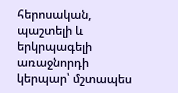հերոսական, պաշտելի և երկրպագելի առաջնորդի կերպար՝ մշտապես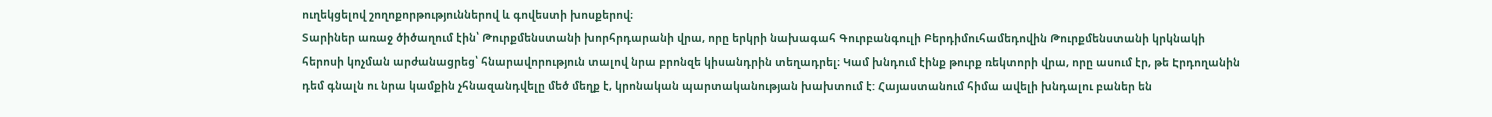ուղեկցելով շողոքորթություններով և գովեստի խոսքերով։
Տարիներ առաջ ծիծաղում էին՝ Թուրքմենստանի խորհրդարանի վրա, որը երկրի նախագահ Գուրբանգուլի Բերդիմուհամեդովին Թուրքմենստանի կրկնակի հերոսի կոչման արժանացրեց՝ հնարավորություն տալով նրա բրոնզե կիսանդրին տեղադրել։ Կամ խնդում էինք թուրք ռեկտորի վրա, որը ասում էր, թե Էրդողանին դեմ գնալն ու նրա կամքին չհնազանդվելը մեծ մեղք է, կրոնական պարտականության խախտում է: Հայաստանում հիմա ավելի խնդալու բաներ են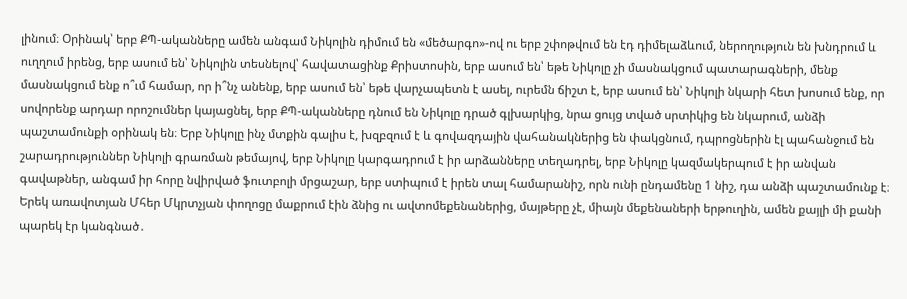լինում։ Օրինակ՝ երբ ՔՊ-ականները ամեն անգամ Նիկոլին դիմում են «մեծարգո»-ով ու երբ շփոթվում են էդ դիմելաձևում, ներողություն են խնդրում և ուղղում իրենց, երբ ասում են՝ Նիկոլին տեսնելով՝ հավատացինք Քրիստոսին, երբ ասում են՝ եթե Նիկոլը չի մասնակցում պատարագների, մենք մասնակցում ենք ո՞ւմ համար, որ ի՞նչ անենք, երբ ասում են՝ եթե վարչապետն է ասել, ուրեմն ճիշտ է, երբ ասում են՝ Նիկոլի նկարի հետ խոսում ենք, որ սովորենք արդար որոշումներ կայացնել, երբ ՔՊ-ականները դնում են Նիկոլը դրած գլխարկից, նրա ցույց տված սրտիկից են նկարում, անձի պաշտամունքի օրինակ են։ Երբ Նիկոլը ինչ մտքին գալիս է, խզբզում է և գովազդային վահանակներից են փակցնում, դպրոցներին էլ պահանջում են շարադրություններ Նիկոլի գրառման թեմայով, երբ Նիկոլը կարգադրում է իր արձանները տեղադրել, երբ Նիկոլը կազմակերպում է իր անվան գավաթներ, անգամ իր հորը նվիրված ֆուտբոլի մրցաշար, երբ ստիպում է իրեն տալ համարանիշ, որն ունի ընդամենը 1 նիշ, դա անձի պաշտամունք է։
Երեկ առավոտյան Մհեր Մկրտչյան փողոցը մաքրում էին ձնից ու ավտոմեքենաներից, մայթերը չէ, միայն մեքենաների երթուղին, ամեն քայլի մի քանի պարեկ էր կանգնած․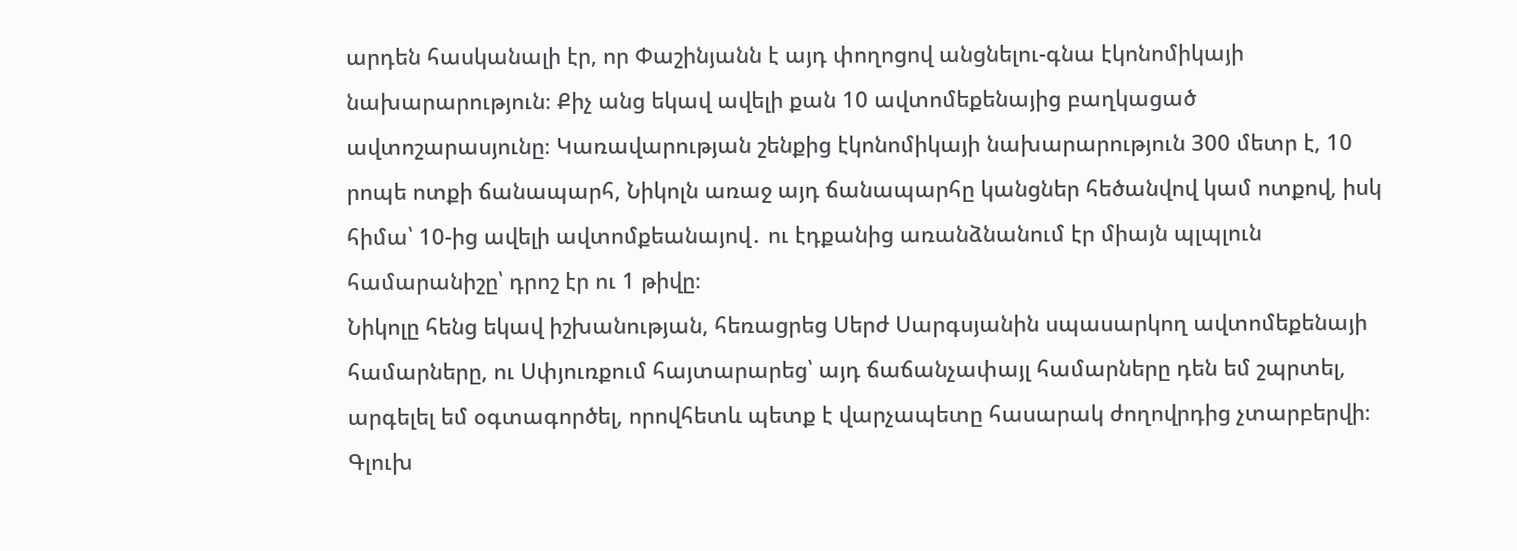արդեն հասկանալի էր, որ Փաշինյանն է այդ փողոցով անցնելու-գնա էկոնոմիկայի նախարարություն։ Քիչ անց եկավ ավելի քան 10 ավտոմեքենայից բաղկացած ավտոշարասյունը։ Կառավարության շենքից էկոնոմիկայի նախարարություն 300 մետր է, 10 րոպե ոտքի ճանապարհ, Նիկոլն առաջ այդ ճանապարհը կանցներ հեծանվով կամ ոտքով, իսկ հիմա՝ 10-ից ավելի ավտոմքեանայով․ ու էդքանից առանձնանում էր միայն պլպլուն համարանիշը՝ դրոշ էր ու 1 թիվը։
Նիկոլը հենց եկավ իշխանության, հեռացրեց Սերժ Սարգսյանին սպասարկող ավտոմեքենայի համարները, ու Սփյուռքում հայտարարեց՝ այդ ճաճանչափայլ համարները դեն եմ շպրտել, արգելել եմ օգտագործել, որովհետև պետք է վարչապետը հասարակ ժողովրդից չտարբերվի։ Գլուխ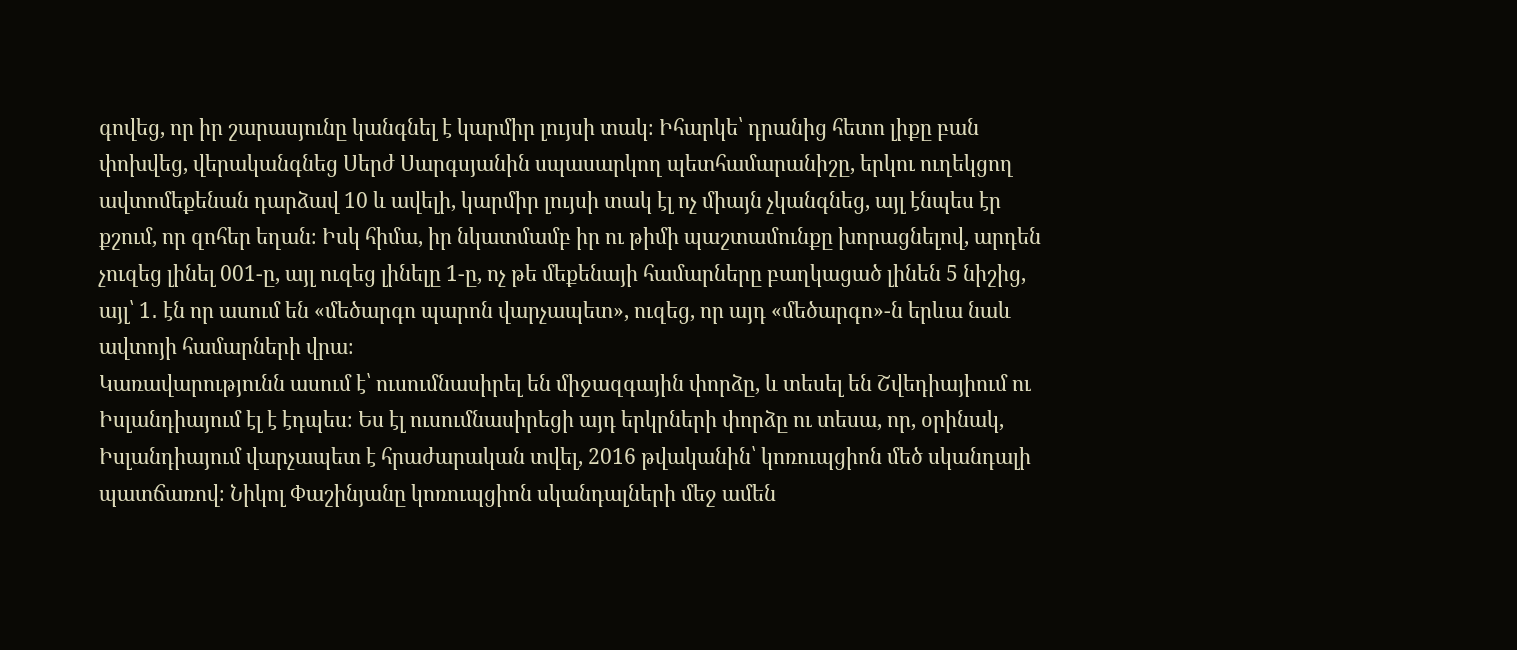գովեց, որ իր շարասյունը կանգնել է կարմիր լույսի տակ։ Իհարկե՝ դրանից հետո լիքը բան փոխվեց, վերականգնեց Սերժ Սարգսյանին սպասարկող պետհամարանիշը, երկու ուղեկցող ավտոմեքենան դարձավ 10 և ավելի, կարմիր լույսի տակ էլ ոչ միայն չկանգնեց, այլ էնպես էր քշում, որ զոհեր եղան։ Իսկ հիմա, իր նկատմամբ իր ու թիմի պաշտամունքը խորացնելով, արդեն չուզեց լինել 001-ը, այլ ուզեց լինելը 1-ը, ոչ թե մեքենայի համարները բաղկացած լինեն 5 նիշից, այլ՝ 1․ էն որ ասում են «մեծարգո պարոն վարչապետ», ուզեց, որ այդ «մեծարգո»-ն երևա նաև ավտոյի համարների վրա։
Կառավարությունն ասում է՝ ուսումնասիրել են միջազգային փորձը, և տեսել են Շվեդիայիում ու Իսլանդիայում էլ է էդպես։ Ես էլ ուսումնասիրեցի այդ երկրների փորձը ու տեսա, որ, օրինակ, Իսլանդիայում վարչապետ է հրաժարական տվել, 2016 թվականին՝ կոռուպցիոն մեծ սկանդալի պատճառով։ Նիկոլ Փաշինյանը կոռուպցիոն սկանդալների մեջ ամեն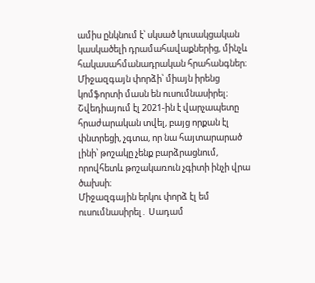ամիս ընկնում է՝ սկսած կուսակցական կասկածելի դրամահավաքներից, մինչև հակասահմանադրական հրահանգներ։ Միջազգայն փորձի՝ միայն իրենց կոմֆորտի մասն են ուսումնասիրել։ Շվեդիայում էլ 2021-ին է վարչապետը հրաժարական տվել, բայց որքան էլ փնտրեցի, չգտա, որ նա հայտարարած լինի՝ թոշակը չենք բարձրացնում, որովհետև թոշակառուն չգիտի ինչի վրա ծախսի։
Միջազգային երկու փորձ էլ եմ ուսումնասիրել․ Սադամ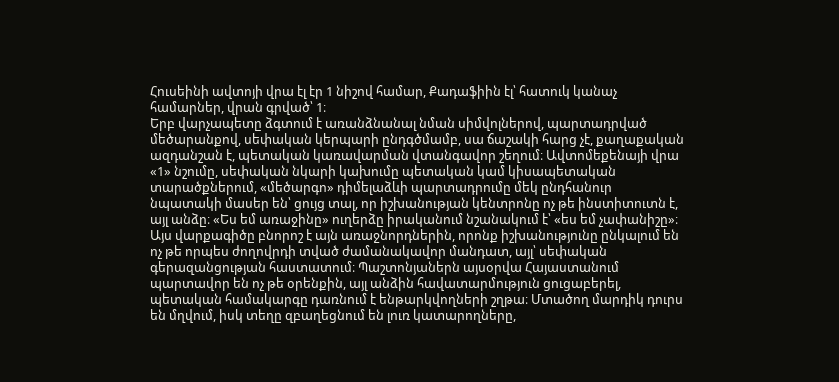Հուսեինի ավտոյի վրա էլ էր 1 նիշով համար, Քադաֆիին էլ՝ հատուկ կանաչ համարներ, վրան գրված՝ 1։
Երբ վարչապետը ձգտում է առանձնանալ նման սիմվոլներով, պարտադրված մեծարանքով, սեփական կերպարի ընդգծմամբ, սա ճաշակի հարց չէ, քաղաքական ազդանշան է, պետական կառավարման վտանգավոր շեղում։ Ավտոմեքենայի վրա «1» նշումը, սեփական նկարի կախումը պետական կամ կիսապետական տարածքներում, «մեծարգո» դիմելաձևի պարտադրումը մեկ ընդհանուր նպատակի մասեր են՝ ցույց տալ, որ իշխանության կենտրոնը ոչ թե ինստիտուտն է, այլ անձը։ «Ես եմ առաջինը» ուղերձը իրականում նշանակում է՝ «ես եմ չափանիշը»։
Այս վարքագիծը բնորոշ է այն առաջնորդներին, որոնք իշխանությունը ընկալում են ոչ թե որպես ժողովրդի տված ժամանակավոր մանդատ, այլ՝ սեփական գերազանցության հաստատում։ Պաշտոնյաներն այսօրվա Հայաստանում պարտավոր են ոչ թե օրենքին, այլ անձին հավատարմություն ցուցաբերել, պետական համակարգը դառնում է ենթարկվողների շղթա։ Մտածող մարդիկ դուրս են մղվում, իսկ տեղը զբաղեցնում են լուռ կատարողները,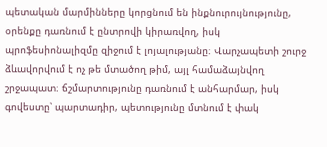պետական մարմինները կորցնում են ինքնուրույնությունը, օրենքը դառնում է ընտրովի կիրառվող, իսկ պրոֆեսիոնալիզմը զիջում է լոյալությանը։ Վարչապետի շուրջ ձևավորվում է ոչ թե մտածող թիմ, այլ համաձայնվող շրջապատ։ ճշմարտությունը դառնում է անհարմար, իսկ գովեստը՝ պարտադիր, պետությունը մտնում է փակ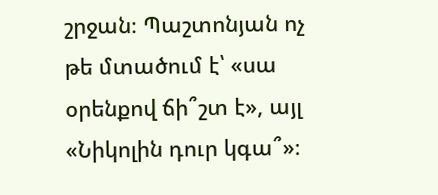շրջան։ Պաշտոնյան ոչ թե մտածում է՝ «սա օրենքով ճի՞շտ է», այլ «Նիկոլին դուր կգա՞»։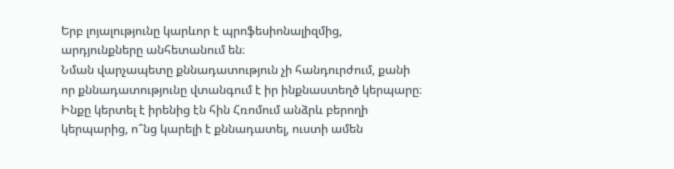Երբ լոյալությունը կարևոր է պրոֆեսիոնալիզմից, արդյունքները անհետանում են։
Նման վարչապետը քննադատություն չի հանդուրժում, քանի որ քննադատությունը վտանգում է իր ինքնաստեղծ կերպարը։ Ինքը կերտել է իրենից էն հին Հռոմում անձրև բերողի կերպարից, ո՞նց կարելի է քննադատել, ուստի ամեն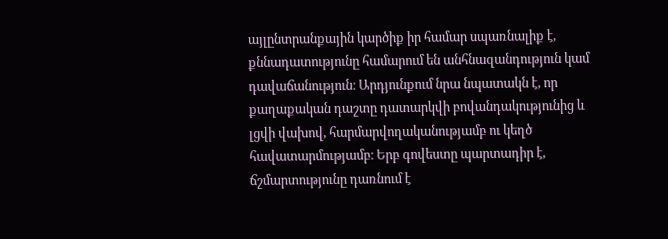այլընտրանքային կարծիք իր համար սպառնալիք է, քննադատությունը համարում են անհնազանդություն կամ դավաճանություն։ Արդյունքում նրա նպատակն է, որ քաղաքական դաշտը դատարկվի բովանդակությունից և լցվի վախով, հարմարվողականությամբ ու կեղծ հավատարմությամբ։ Երբ գովեստը պարտադիր է, ճշմարտությունը դառնում է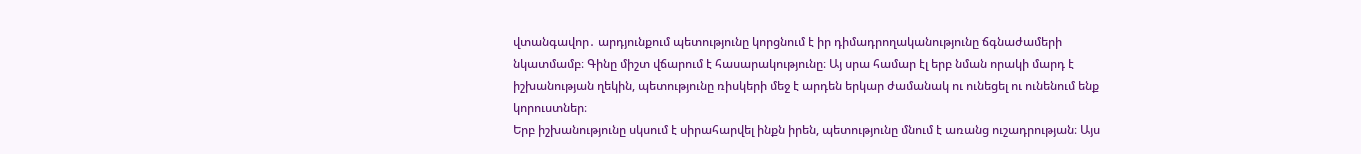վտանգավոր․ արդյունքում պետությունը կորցնում է իր դիմադրողականությունը ճգնաժամերի նկատմամբ։ Գինը միշտ վճարում է հասարակությունը։ Այ սրա համար էլ երբ նման որակի մարդ է իշխանության ղեկին, պետությունը ռիսկերի մեջ է արդեն երկար ժամանակ ու ունեցել ու ունենում ենք կորուստներ։
Երբ իշխանությունը սկսում է սիրահարվել ինքն իրեն, պետությունը մնում է առանց ուշադրության։ Այս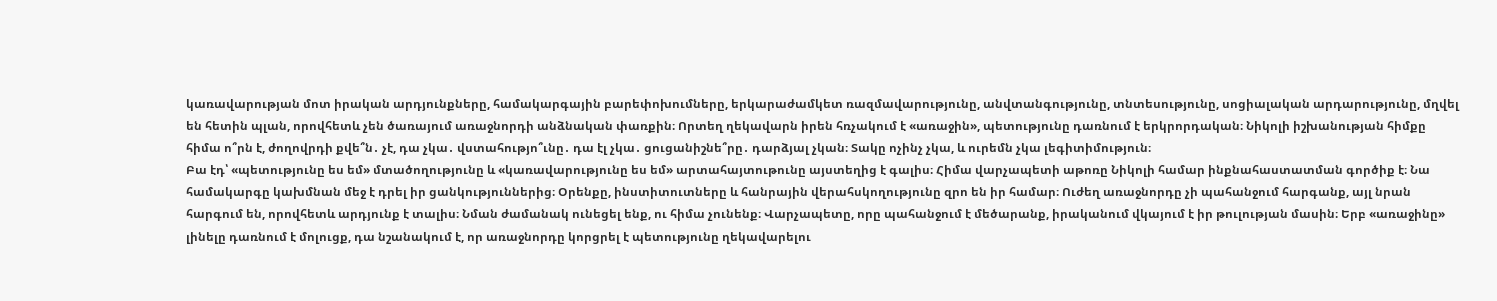կառավարության մոտ իրական արդյունքները, համակարգային բարեփոխումները, երկարաժամկետ ռազմավարությունը, անվտանգությունը, տնտեսությունը, սոցիալական արդարությունը, մղվել են հետին պլան, որովհետև չեն ծառայում առաջնորդի անձնական փառքին։ Որտեղ ղեկավարն իրեն հռչակում է «առաջին», պետությունը դառնում է երկրորդական։ Նիկոլի իշխանության հիմքը հիմա ո՞րն է, ժողովրդի քվե՞ն․ չէ, դա չկա․ վստահությո՞ւնը․ դա էլ չկա․ ցուցանիշնե՞րը․ դարձյալ չկան։ Տակը ոչինչ չկա, և ուրեմն չկա լեգիտիմություն։
Բա էդ՝ «պետությունը ես եմ» մտածողությունը և «կառավարությունը ես եմ» արտահայտութունը այստեղից է գալիս։ Հիմա վարչապետի աթոռը Նիկոլի համար ինքնահաստատման գործիք է։ Նա համակարգը կախմնան մեջ է դրել իր ցանկություններից։ Օրենքը, ինստիտուտները և հանրային վերահսկողությունը զրո են իր համար։ Ուժեղ առաջնորդը չի պահանջում հարգանք, այլ նրան հարգում են, որովհետև արդյունք է տալիս։ Նման ժամանակ ունեցել ենք, ու հիմա չունենք։ Վարչապետը, որը պահանջում է մեծարանք, իրականում վկայում է իր թուլության մասին։ Երբ «առաջինը» լինելը դառնում է մոլուցք, դա նշանակում է, որ առաջնորդը կորցրել է պետությունը ղեկավարելու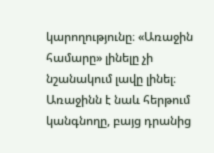կարողությունը։ «Առաջին համարը» լինելը չի նշանակում լավը լինել։ Առաջինն է նաև հերթում կանգնողը, բայց դրանից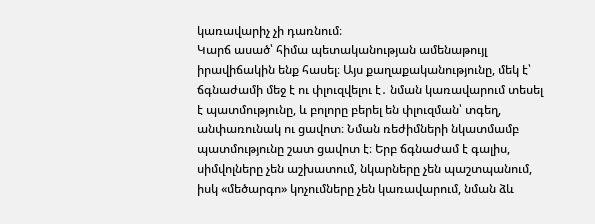կառավարիչ չի դառնում։
Կարճ ասած՝ հիմա պետականության ամենաթույլ իրավիճակին ենք հասել։ Այս քաղաքականությունը, մեկ է՝ ճգնաժամի մեջ է ու փլուզվելու է․ նման կառավարում տեսել է պատմությունը, և բոլորը բերել են փլուզման՝ տգեղ, անփառունակ ու ցավոտ։ Նման ռեժիմների նկատմամբ պատմությունը շատ ցավոտ է։ Երբ ճգնաժամ է գալիս, սիմվոլները չեն աշխատում, նկարները չեն պաշտպանում, իսկ «մեծարգո» կոչումները չեն կառավարում, նման ձև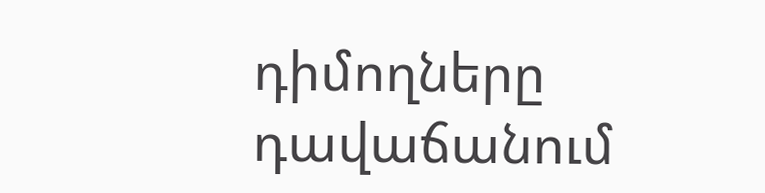դիմողները դավաճանում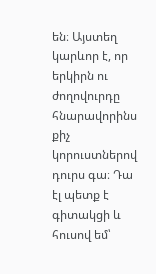են։ Այստեղ կարևոր է, որ երկիրն ու ժողովուրդը հնարավորինս քիչ կորուստներով դուրս գա։ Դա էլ պետք է գիտակցի և հուսով եմ՝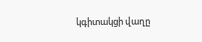կգիտակցի վաղը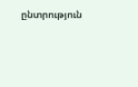ընտրություն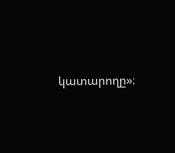կատարողը»։